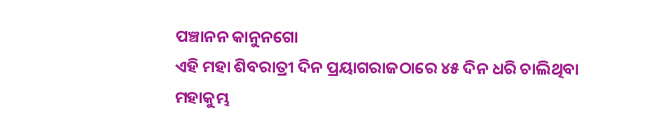ପଞ୍ଚାନନ କାନୁନଗୋ
ଏହି ମହା ଶିବରାତ୍ରୀ ଦିନ ପ୍ରୟାଗରାଜଠାରେ ୪୫ ଦିନ ଧରି ଚାଲିଥିବା ମହାକୁମ୍ଭ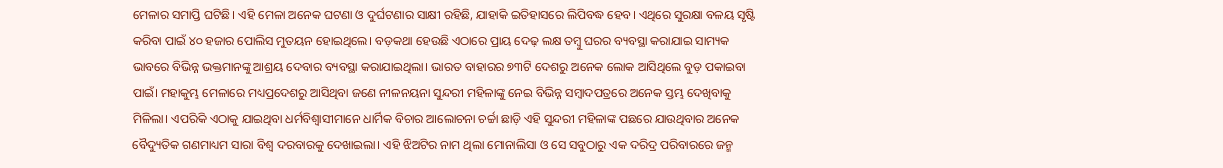ମେଳାର ସମାପ୍ତି ଘଟିଛି। ଏହି ମେଳା ଅନେକ ଘଟଣା ଓ ଦୁର୍ଘଟଣାର ସାକ୍ଷୀ ରହିଛି, ଯାହାକି ଇତିହାସରେ ଲିପିବଦ୍ଧ ହେବ। ଏଥିରେ ସୁରକ୍ଷା ବଳୟ ସୃଷ୍ଟି କରିବା ପାଇଁ ୪୦ ହଜାର ପୋଲିସ ମୁତୟନ ହୋଇଥିଲେ। ବଡ଼କଥା ହେଉଛି ଏଠାରେ ପ୍ରାୟ ଦେଢ଼ ଲକ୍ଷ ତମ୍ବୁ ଘରର ବ୍ୟବସ୍ଥା କରାଯାଇ ସାମ୍ୟକ ଭାବରେ ବିଭିନ୍ନ ଭକ୍ତମାନଙ୍କୁ ଆଶ୍ରୟ ଦେବାର ବ୍ୟବସ୍ଥା କରାଯାଇଥିଲା। ଭାରତ ବାହାରର ୭୩ଟି ଦେଶରୁ ଅନେକ ଲୋକ ଆସିଥିଲେ ବୁଡ଼ ପକାଇବା ପାଇଁ। ମହାକୁମ୍ଭ ମେଳାରେ ମଧ୍ୟପ୍ରଦେଶରୁ ଆସିଥିବା ଜଣେ ନୀଳନୟନା ସୁନ୍ଦରୀ ମହିଳାଙ୍କୁ ନେଇ ବିଭିନ୍ନ ସମ୍ବାଦପତ୍ରରେ ଅନେକ ସ୍ତମ୍ଭ ଦେଖିବାକୁ ମିଳିଲା। ଏପରିକି ଏଠାକୁ ଯାଇଥିବା ଧର୍ମବିଶ୍ୱାସୀମାନେ ଧାର୍ମିକ ବିଚାର ଆଲୋଚନା ଚର୍ଚ୍ଚା ଛାଡ଼ି ଏହି ସୁନ୍ଦରୀ ମହିଳାଙ୍କ ପଛରେ ଯାଉଥିବାର ଅନେକ ବୈଦ୍ୟୁତିକ ଗଣମାଧ୍ୟମ ସାରା ବିଶ୍ୱ ଦରବାରକୁ ଦେଖାଇଲା। ଏହି ଝିଅଟିର ନାମ ଥିଲା ମୋନାଲିସା ଓ ସେ ସବୁଠାରୁ ଏକ ଦରିଦ୍ର ପରିବାରରେ ଜନ୍ମ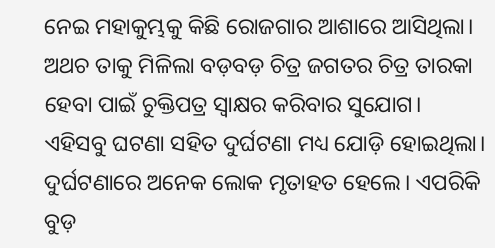ନେଇ ମହାକୁମ୍ଭକୁ କିଛି ରୋଜଗାର ଆଶାରେ ଆସିଥିଲା। ଅଥଚ ତାକୁ ମିଳିଲା ବଡ଼ବଡ଼ ଚିତ୍ର ଜଗତର ଚିତ୍ର ତାରକା ହେବା ପାଇଁ ଚୁକ୍ତିପତ୍ର ସ୍ୱାକ୍ଷର କରିବାର ସୁଯୋଗ।
ଏହିସବୁ ଘଟଣା ସହିତ ଦୁର୍ଘଟଣା ମଧ୍ୟ ଯୋଡ଼ି ହୋଇଥିଲା। ଦୁର୍ଘଟଣାରେ ଅନେକ ଲୋକ ମୃତାହତ ହେଲେ। ଏପରିକି ବୁଡ଼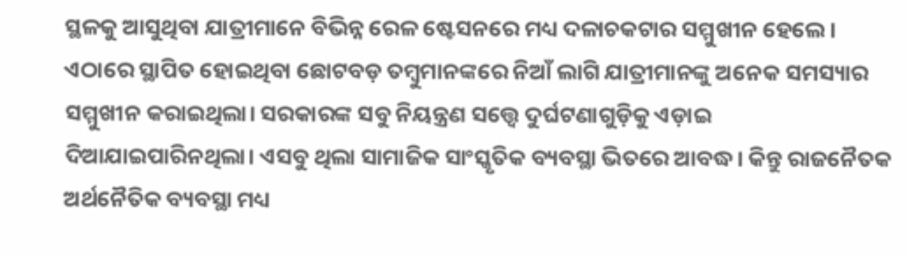ସ୍ଥଳକୁ ଆସୁଥିବା ଯାତ୍ରୀମାନେ ବିଭିନ୍ନ ରେଳ ଷ୍ଟେସନରେ ମଧ୍ୟ ଦଳାଚକଟାର ସମ୍ମୁଖୀନ ହେଲେ। ଏଠାରେ ସ୍ଥାପିତ ହୋଇଥିବା ଛୋଟବଡ଼ ତମ୍ବୁମାନଙ୍କରେ ନିଆଁ ଲାଗି ଯାତ୍ରୀମାନଙ୍କୁ ଅନେକ ସମସ୍ୟାର ସମ୍ମୁଖୀନ କରାଇଥିଲା। ସରକାରଙ୍କ ସବୁ ନିୟନ୍ତ୍ରଣ ସତ୍ତ୍ୱେ ଦୁର୍ଘଟଣାଗୁଡ଼ିକୁ ଏଡ଼ାଇ ଦିଆଯାଇପାରିନଥିଲା। ଏସବୁ ଥିଲା ସାମାଜିକ ସାଂସ୍କୃତିକ ବ୍ୟବସ୍ଥା ଭିତରେ ଆବଦ୍ଧ। କିନ୍ତୁ ରାଜନୈତକ ଅର୍ଥନୈତିକ ବ୍ୟବସ୍ଥା ମଧ୍ୟ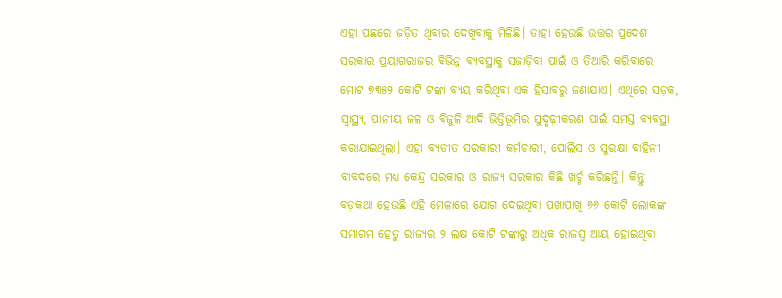ଏହା ପଛରେ ଜଡ଼ିତ ଥିବାର ଦେଖିବାକୁ ମିଳିଛି। ତାହା ହେଉଛି ଉତ୍ତର ପ୍ରଦେଶ ସରକାର ପ୍ରୟାଗରାଜର ବିଭିନ୍ନ ବ୍ୟବସ୍ଥାକୁ ସଜାଡ଼ିବା ପାଇଁ ଓ ତିଆରି କରିବାରେ ମୋଟ ୭୩୫୨ କୋଟି ଟଙ୍କା ବ୍ୟୟ କରିଥିବା ଏକ ହିସାବରୁ ଜଣାଯାଏ। ଏଥିରେ ସଡ଼କ, ସ୍ୱାସ୍ଥ୍ୟ, ପାନୀୟ ଜଳ ଓ ବିଜୁଳି ଆଦି ଭିତ୍ତିଭୂମିର ସୁଦୃଢ଼ୀକରଣ ପାଇଁ ସମସ୍ତ ବ୍ୟବସ୍ଥା କରାଯାଇଥିଲା। ଏହା ବ୍ୟତୀତ ସରକାରୀ କର୍ମଚାରୀ, ପୋଲିସ ଓ ସୁରକ୍ଷା ବାହିନୀ ବାବଦରେ ମଧ୍ୟ କେନ୍ଦ୍ର ସରକାର ଓ ରାଜ୍ୟ ସରକାର କିଛି ଖର୍ଚ୍ଚ କରିଛନ୍ତି। କିନ୍ତୁ ବଡ଼କଥା ହେଉଛି ଏହି ମେଳାରେ ଯୋଗ ଦେଇଥିବା ପଖାପାଖି ୬୬ କୋଟି ଲୋକଙ୍କ ସମାଗମ ହେତୁ ରାଜ୍ୟର ୨ ଲକ୍ଷ କୋଟି ଟଙ୍କାରୁ ଅଧିକ ରାଜସ୍ୱ ଆୟ ହୋଇଥିବା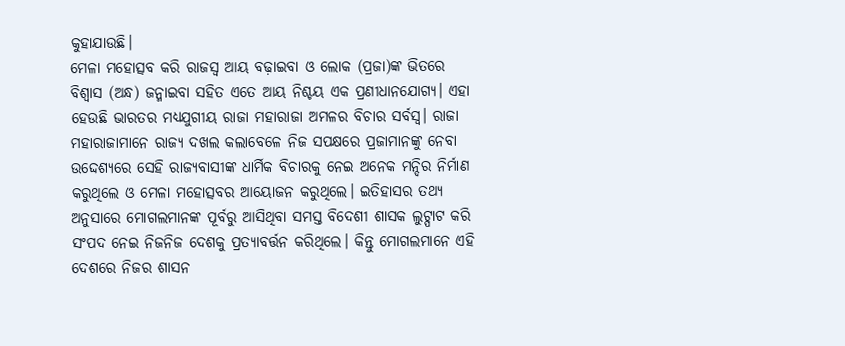କୁହାଯାଉଛି।
ମେଳା ମହୋତ୍ସବ କରି ରାଜସ୍ୱ ଆୟ ବଢ଼ାଇବା ଓ ଲୋକ (ପ୍ରଜା)ଙ୍କ ଭିତରେ ବିଶ୍ୱାସ (ଅନ୍ଧ) ଜନ୍ମାଇବା ସହିତ ଏତେ ଆୟ ନିଶ୍ଚୟ ଏକ ପ୍ରଣୀଧାନଯୋଗ୍ୟ। ଏହା ହେଉଛି ଭାରତର ମଧ୍ୟଯୁଗୀୟ ରାଜା ମହାରାଜା ଅମଳର ବିଚାର ସର୍ବସ୍ୱ। ରାଜା ମହାରାଜାମାନେ ରାଜ୍ୟ ଦଖଲ କଲାବେଳେ ନିଜ ସପକ୍ଷରେ ପ୍ରଜାମାନଙ୍କୁ ନେବା ଉଦ୍ଦେଶ୍ୟରେ ସେହି ରାଜ୍ୟବାସୀଙ୍କ ଧାର୍ମିକ ବିଚାରକୁ ନେଇ ଅନେକ ମନ୍ଦିର ନିର୍ମାଣ କରୁଥିଲେ ଓ ମେଳା ମହୋତ୍ସବର ଆୟୋଜନ କରୁଥିଲେ। ଇତିହାସର ତଥ୍ୟ ଅନୁସାରେ ମୋଗଲମାନଙ୍କ ପୂର୍ବରୁ ଆସିଥିବା ସମସ୍ତ ବିଦେଶୀ ଶାସକ ଲୁଟ୍ପାଟ କରି ସଂପଦ ନେଇ ନିଜନିଜ ଦେଶକୁ ପ୍ରତ୍ୟାବର୍ତ୍ତନ କରିଥିଲେ। କିନ୍ତୁ ମୋଗଲମାନେ ଏହି ଦେଶରେ ନିଜର ଶାସନ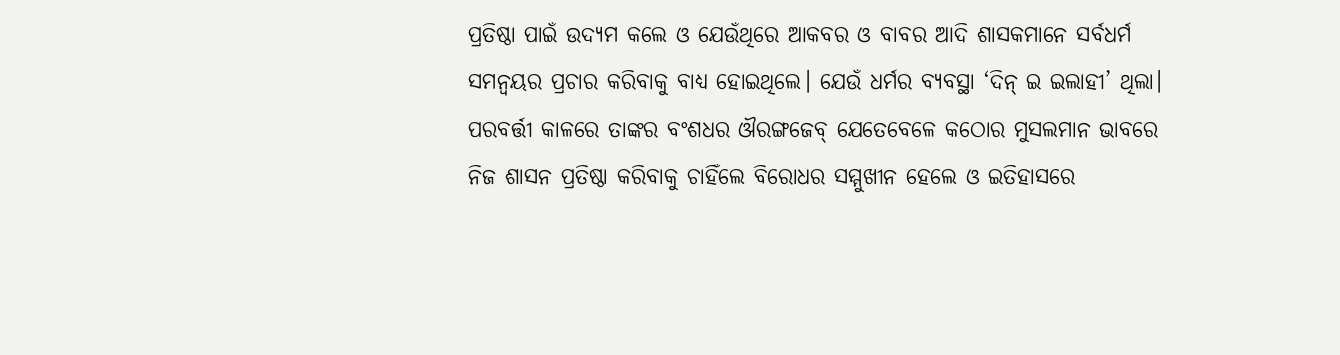ପ୍ରତିଷ୍ଠା ପାଇଁ ଉଦ୍ୟମ କଲେ ଓ ଯେଉଁଥିରେ ଆକବର ଓ ବାବର ଆଦି ଶାସକମାନେ ସର୍ବଧର୍ମ ସମନ୍ୱୟର ପ୍ରଚାର କରିବାକୁ ବାଧ୍ୟ ହୋଇଥିଲେ। ଯେଉଁ ଧର୍ମର ବ୍ୟବସ୍ଥା ‘ଦିନ୍ ଇ ଇଲାହୀ’ ଥିଲା। ପରବର୍ତ୍ତୀ କାଳରେ ତାଙ୍କର ବଂଶଧର ଔରଙ୍ଗଜେବ୍ ଯେତେବେଳେ କଠୋର ମୁସଲମାନ ଭାବରେ ନିଜ ଶାସନ ପ୍ରତିଷ୍ଠା କରିବାକୁ ଚାହିଁଲେ ବିରୋଧର ସମ୍ମୁଖୀନ ହେଲେ ଓ ଇତିହାସରେ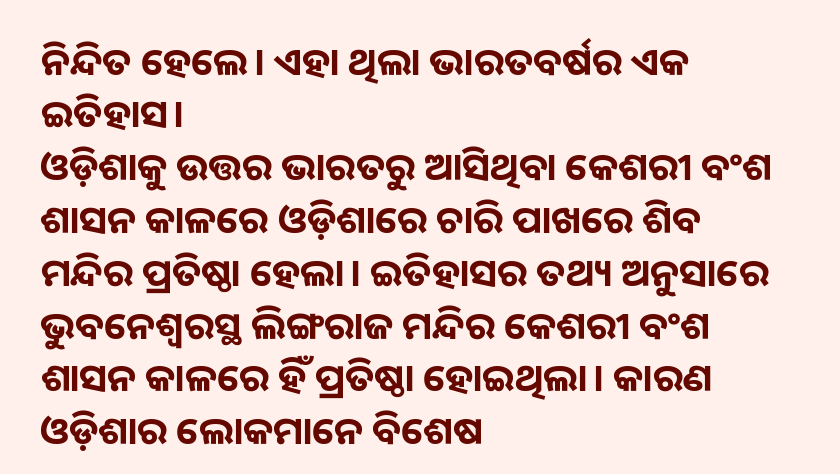ନିନ୍ଦିତ ହେଲେ। ଏହା ଥିଲା ଭାରତବର୍ଷର ଏକ ଇତିହାସ।
ଓଡ଼ିଶାକୁ ଉତ୍ତର ଭାରତରୁ ଆସିଥିବା କେଶରୀ ବଂଶ ଶାସନ କାଳରେ ଓଡ଼ିଶାରେ ଚାରି ପାଖରେ ଶିବ ମନ୍ଦିର ପ୍ରତିଷ୍ଠା ହେଲା। ଇତିହାସର ତଥ୍ୟ ଅନୁସାରେ ଭୁବନେଶ୍ୱରସ୍ଥ ଲିଙ୍ଗରାଜ ମନ୍ଦିର କେଶରୀ ବଂଶ ଶାସନ କାଳରେ ହିଁ ପ୍ରତିଷ୍ଠା ହୋଇଥିଲା। କାରଣ ଓଡ଼ିଶାର ଲୋକମାନେ ବିଶେଷ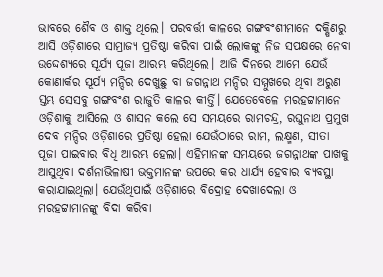ଭାବରେ ଶୈବ ଓ ଶାକ୍ତ ଥିଲେ। ପରବର୍ତ୍ତୀ କାଳରେ ଗଙ୍ଗବଂଶୀମାନେ ଦକ୍ଷିଣରୁ ଆସି ଓଡ଼ିଶାରେ ସାମ୍ରାଜ୍ୟ ପ୍ରତିଷ୍ଠା କରିବା ପାଇଁ ଲୋକଙ୍କୁ ନିଜ ସପକ୍ଷରେ ନେବା ଉଦ୍ଦେଶ୍ୟରେ ସୂର୍ଯ୍ୟ ପୂଜା ଆରମ୍ଭ କରିଥିଲେ। ଆଜି ଦିନରେ ଆମେ ଯେଉଁ କୋଣାର୍କର ସୂର୍ଯ୍ୟ ମନ୍ଦିର ଦେଖୁଛୁ ବା ଜଗନ୍ନାଥ ମନ୍ଦିର ସମ୍ମୁଖରେ ଥିବା ଅରୁଣ ସ୍ତମ୍ଭ ସେସବୁ ଗଙ୍ଗବଂଶ ରାଜୁତି କାଳର କୀର୍ତ୍ତି। ଯେତେବେଳେ ମରହଟ୍ଟାମାନେ ଓଡ଼ିଶାକୁ ଆସିଲେ ଓ ଶାସନ କଲେ ସେ ସମୟରେ ରାମଚନ୍ଦ୍ର, ରଘୁନାଥ ପ୍ରମୁଖ ଦେବ ମନ୍ଦିର ଓଡ଼ିଶାରେ ପ୍ରତିଷ୍ଠା ହେଲା ଯେଉଁଠାରେ ରାମ, ଲକ୍ଷ୍ମଣ, ସୀତା ପୂଜା ପାଇବାର ବିଧି ଆରମ୍ଭ ହେଲା। ଏହିମାନଙ୍କ ସମୟରେ ଜଗନ୍ନାଥଙ୍କ ପାଖକୁ ଆସୁଥିବା ଦର୍ଶନାଭିଳାଷୀ ଭକ୍ତମାନଙ୍କ ଉପରେ କର ଧାର୍ଯ୍ୟ ହେବାର ବ୍ୟବସ୍ଥା କରାଯାଇଥିଲା। ଯେଉଁଥିପାଇଁ ଓଡ଼ିଶାରେ ବିଦ୍ରୋହ ଦେଖାଦେଲା ଓ ମରହଟ୍ଟାମାନଙ୍କୁ ବିଦା କରିବା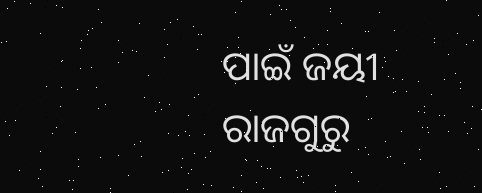ପାଇଁ ଜୟୀ ରାଜଗୁରୁ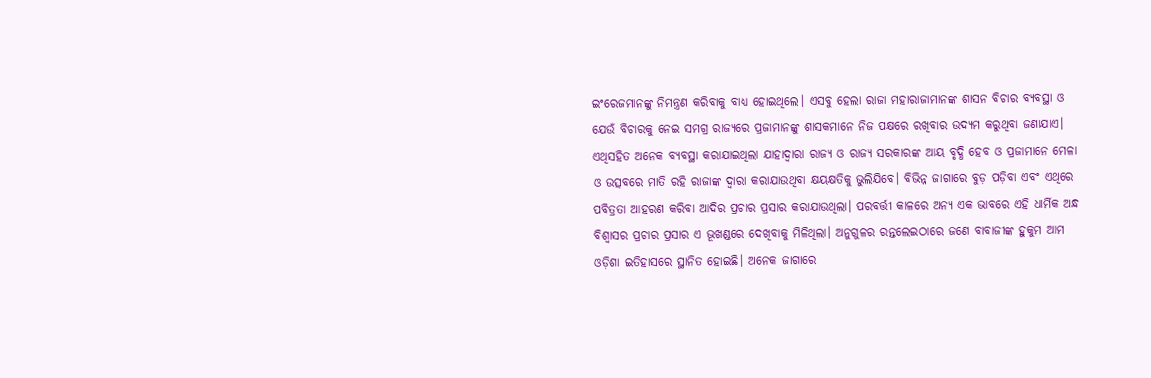ଇଂରେଜମାନଙ୍କୁ ନିମନ୍ତ୍ରଣ କରିବାକୁ ବାଧ୍ୟ ହୋଇଥିଲେ। ଏସବୁ ହେଲା ରାଜା ମହାରାଜାମାନଙ୍କ ଶାସନ ବିଚାର ବ୍ୟବସ୍ଥା ଓ ଯେଉଁ ବିଚାରକୁ ନେଇ ସମଗ୍ର ରାଜ୍ୟରେ ପ୍ରଜାମାନଙ୍କୁ ଶାସକମାନେ ନିଜ ପକ୍ଷରେ ରଖିବାର ଉଦ୍ୟମ କରୁଥିବା ଜଣାଯାଏ।
ଏଥିସହିତ ଅନେକ ବ୍ୟବସ୍ଥା କରାଯାଇଥିଲା ଯାହାଦ୍ୱାରା ରାଜ୍ୟ ଓ ରାଜ୍ୟ ସରକାରଙ୍କ ଆୟ ବୃଦ୍ଧି ହେବ ଓ ପ୍ରଜାମାନେ ମେଳା ଓ ଉତ୍ସବରେ ମାତି ରହି ରାଜାଙ୍କ ଦ୍ୱାରା କରାଯାଉଥିବା କ୍ଷୟକ୍ଷତିକୁ ଭୁଲିଯିବେ। ବିଭିନ୍ନ ଜାଗାରେ ବୁଡ଼ ପଡ଼ିବା ଏବଂ ଏଥିରେ ପବିତ୍ରତା ଆହରଣ କରିବା ଆଦିର ପ୍ରଚାର ପ୍ରସାର କରାଯାଉଥିଲା। ପରବର୍ତ୍ତୀ କାଳରେ ଅନ୍ୟ ଏକ ଭାବରେ ଏହି ଧାର୍ମିକ ଅନ୍ଧ ବିଶ୍ୱାସର ପ୍ରଚାର ପ୍ରସାର ଏ ଭୂଖଣ୍ଡରେ ଦେଖିବାକୁ ମିଳିଥିଲା। ଅନୁଗୁଳର ରନ୍ତଲେଇଠାରେ ଜଣେ ବାବାଜୀଙ୍କ ହୁକୁମ ଆମ ଓଡ଼ିଶା ଇତିହାସରେ ସ୍ଥାନିତ ହୋଇଛି। ଅନେକ ଜାଗାରେ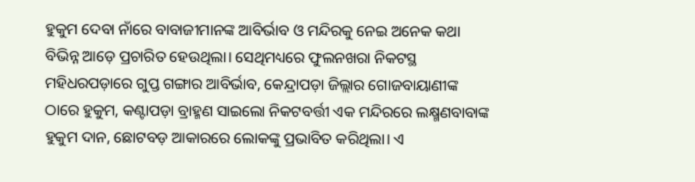ହୁକୁମ ଦେବା ନାଁରେ ବାବାଜୀମାନଙ୍କ ଆବିର୍ଭାବ ଓ ମନ୍ଦିରକୁ ନେଇ ଅନେକ କଥା ବିଭିନ୍ନ ଆଡ଼େ ପ୍ରଚାରିତ ହେଉଥିଲା। ସେଥିମଧ୍ୟରେ ଫୁଲନଖରା ନିକଟସ୍ଥ ମହିଧରପଡ଼ାରେ ଗୁପ୍ତ ଗଙ୍ଗାର ଆବିର୍ଭାବ, କେନ୍ଦ୍ରାପଡ଼ା ଜିଲ୍ଲାର ଗୋଜବାୟାଣୀଙ୍କ ଠାରେ ହୁକୁମ, କଣ୍ଟାପଡ଼ା ବ୍ରାହ୍ମଣ ସାଇଲୋ ନିକଟବର୍ତ୍ତୀ ଏକ ମନ୍ଦିରରେ ଲକ୍ଷ୍ମଣବାବାଙ୍କ ହୁକୁମ ଦାନ, ଛୋଟବଡ଼ ଆକାରରେ ଲୋକଙ୍କୁ ପ୍ରଭାବିତ କରିଥିଲା। ଏ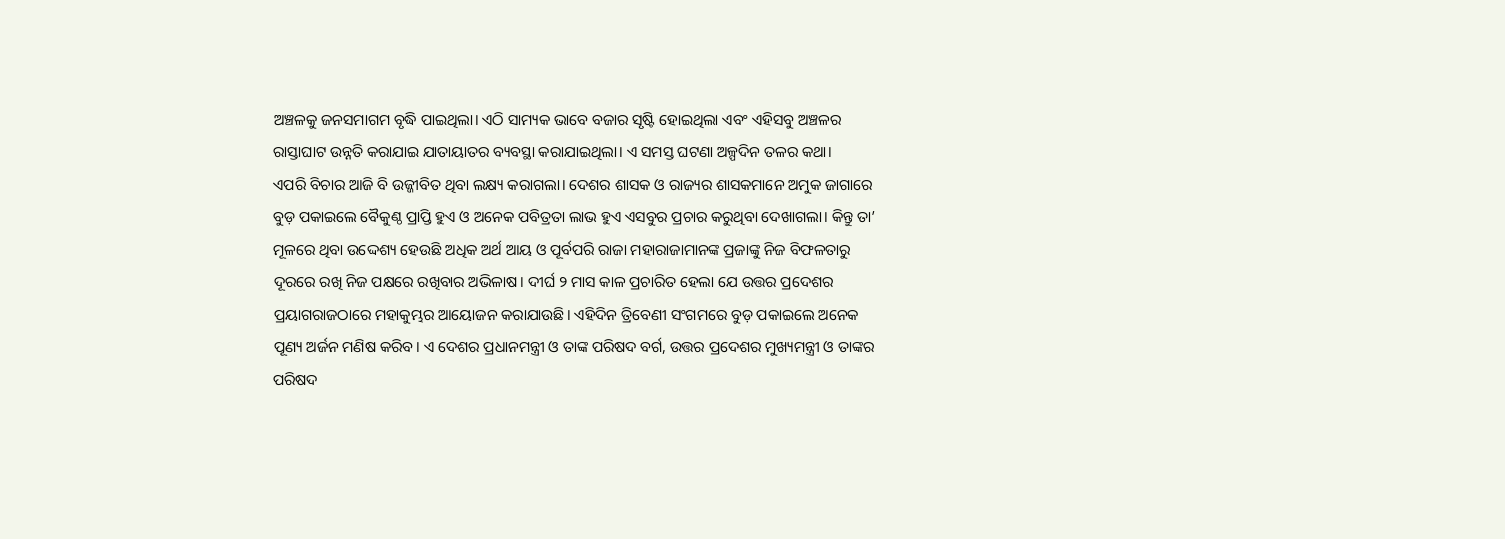ଅଞ୍ଚଳକୁ ଜନସମାଗମ ବୃଦ୍ଧି ପାଇଥିଲା। ଏଠି ସାମ୍ୟକ ଭାବେ ବଜାର ସୃଷ୍ଟି ହୋଇଥିଲା ଏବଂ ଏହିସବୁ ଅଞ୍ଚଳର ରାସ୍ତାଘାଟ ଉନ୍ନତି କରାଯାଇ ଯାତାୟାତର ବ୍ୟବସ୍ଥା କରାଯାଇଥିଲା। ଏ ସମସ୍ତ ଘଟଣା ଅଳ୍ପଦିନ ତଳର କଥା।
ଏପରି ବିଚାର ଆଜି ବି ଉଜ୍ଜୀବିତ ଥିବା ଲକ୍ଷ୍ୟ କରାଗଲା। ଦେଶର ଶାସକ ଓ ରାଜ୍ୟର ଶାସକମାନେ ଅମୁକ ଜାଗାରେ ବୁଡ଼ ପକାଇଲେ ବୈକୁଣ୍ଠ ପ୍ରାପ୍ତି ହୁଏ ଓ ଅନେକ ପବିତ୍ରତା ଲାଭ ହୁଏ ଏସବୁର ପ୍ରଚାର କରୁଥିବା ଦେଖାଗଲା। କିନ୍ତୁ ତା’ ମୂଳରେ ଥିବା ଉଦ୍ଦେଶ୍ୟ ହେଉଛି ଅଧିକ ଅର୍ଥ ଆୟ ଓ ପୂର୍ବପରି ରାଜା ମହାରାଜାମାନଙ୍କ ପ୍ରଜାଙ୍କୁ ନିଜ ବିଫଳତାରୁ ଦୂରରେ ରଖି ନିଜ ପକ୍ଷରେ ରଖିବାର ଅଭିଳାଷ। ଦୀର୍ଘ ୨ ମାସ କାଳ ପ୍ରଚାରିତ ହେଲା ଯେ ଉତ୍ତର ପ୍ରଦେଶର ପ୍ରୟାଗରାଜଠାରେ ମହାକୁମ୍ଭର ଆୟୋଜନ କରାଯାଉଛି। ଏହିଦିନ ତ୍ରିବେଣୀ ସଂଗମରେ ବୁଡ଼ ପକାଇଲେ ଅନେକ ପୂଣ୍ୟ ଅର୍ଜନ ମଣିଷ କରିବ। ଏ ଦେଶର ପ୍ରଧାନମନ୍ତ୍ରୀ ଓ ତାଙ୍କ ପରିଷଦ ବର୍ଗ, ଉତ୍ତର ପ୍ରଦେଶର ମୁଖ୍ୟମନ୍ତ୍ରୀ ଓ ତାଙ୍କର ପରିଷଦ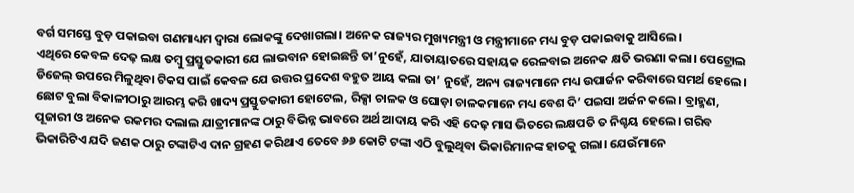ବର୍ଗ ସମସ୍ତେ ବୁଡ଼ ପକାଇବା ଗଣମାଧ୍ୟମ ଦ୍ୱାରା ଲୋକଙ୍କୁ ଦେଖାଗଲା। ଅନେକ ରାଜ୍ୟର ମୁଖ୍ୟମନ୍ତ୍ରୀ ଓ ମନ୍ତ୍ରୀମାନେ ମଧ୍ୟ ବୁଡ଼ ପକାଇବାକୁ ଆସିଲେ।
ଏଥିରେ କେବଳ ଦେଢ଼ ଲକ୍ଷ ତମ୍ବୁ ପ୍ରସ୍ତୁତକାରୀ ଯେ ଲାଭବାନ ହୋଇଛନ୍ତି ତା’ନୁହେଁ, ଯାତାୟାତରେ ସହାୟକ ରେଳବାଇ ଅନେକ କ୍ଷତି ଭରଣା କଲା। ପେଟ୍ରୋଲ ଡିଜେଲ୍ ଉପରେ ମିଳୁଥିବା ଟିକସ ପାଇଁ କେବଳ ଯେ ଉତ୍ତର ପ୍ରଦେଶ ବହୁତ ଆୟ କଲା ତା’ ନୁହେଁ, ଅନ୍ୟ ରାଜ୍ୟମାନେ ମଧ୍ୟ ଉପାର୍ଜନ କରିବାରେ ସମର୍ଥ ହେଲେ। ଛୋଟ ବୁଲା ବିକାଳୀଠାରୁ ଆରମ୍ଭ କରି ଖାଦ୍ୟ ପ୍ରସ୍ତୁତକାରୀ ହୋଟେଲ, ରିକ୍ସା ଚାଳକ ଓ ଘୋଡ଼ା ଚାଳକମାନେ ମଧ୍ୟ ବେଶ ଦି’ ପଇସା ଅର୍ଜନ କଲେ। ବ୍ରାହ୍ମଣ, ପୂଜାରୀ ଓ ଅନେକ ରକମର ଦଲାଲ ଯାତ୍ରୀମାନଙ୍କ ଠାରୁ ବିଭିନ୍ନ ଭାବରେ ଅର୍ଥ ଆଦାୟ କରି ଏହି ଦେଢ଼ ମାସ ଭିତରେ ଲକ୍ଷପତି ତ ନିଶ୍ଚୟ ହେଲେ। ଗରିବ ଭିକାରିଟିଏ ଯଦି ଜଣକ ଠାରୁ ଟଙ୍କାଟିଏ ଦାନ ଗ୍ରହଣ କରିଥାଏ ତେବେ ୬୬ କୋଟି ଟଙ୍କା ଏଠି ବୁଲୁଥିବା ଭିକାରିମାନଙ୍କ ହାତକୁ ଗଲା। ଯେଉଁମାନେ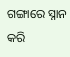ଗଙ୍ଗାରେ ସ୍ନାନ କରି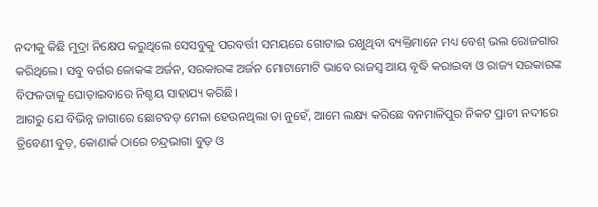ନଦୀକୁ କିଛି ମୁଦ୍ରା ନିକ୍ଷେପ କରୁଥିଲେ ସେସବୁକୁ ପରବର୍ତ୍ତୀ ସମୟରେ ଗୋଟାଇ ରଖୁଥିବା ବ୍ୟକ୍ତିମାନେ ମଧ୍ୟ ବେଶ୍ ଭଲ ରୋଜଗାର କରିଥିଲେ। ସବୁ ବର୍ଗର ଳୋକଙ୍କ ଅର୍ଜନ, ସରକାରଙ୍କ ଅର୍ଜନ ମୋଟାମୋଟି ଭାବେ ରାଜସ୍ୱ ଆୟ ବୃଦ୍ଧି କରାଇବା ଓ ରାଜ୍ୟ ସରକାରଙ୍କ ବିଫଳତାକୁ ଘୋଡ଼ାଇବାରେ ନିଶ୍ଚୟ ସାହାଯ୍ୟ କରିଛି।
ଆଗରୁ ଯେ ବିଭିନ୍ନ ଜାଗାରେ ଛୋଟବଡ଼ ମେଳା ହେଉନଥିଲା ତା ନୁହେଁ, ଆମେ ଲକ୍ଷ୍ୟ କରିଛେ ବନମାଳିପୁର ନିକଟ ପ୍ରାଚୀ ନଦୀରେ ତ୍ରିବେଣୀ ବୁଡ଼, କୋଣାର୍କ ଠାରେ ଚନ୍ଦ୍ରଭାଗା ବୁଡ଼ ଓ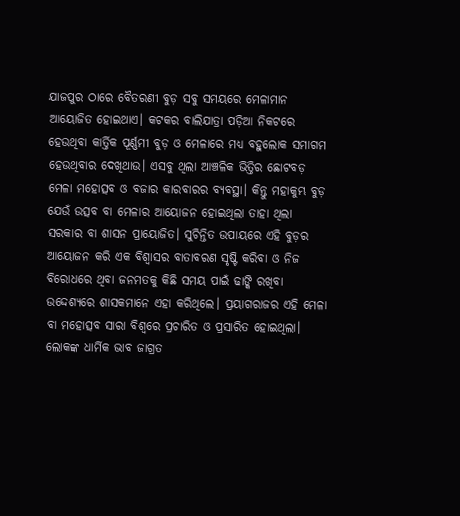ଯାଜପୁର ଠାରେ ବୈତରଣୀ ବୁଡ଼ ସବୁ ସମୟରେ ମେଳାମାନ ଆୟୋଜିତ ହୋଇଥାଏ। କଟକର ବାଲିଯାତ୍ରା ପଡ଼ିଆ ନିକଟରେ ହେଉଥିବା କାର୍ତ୍ତିକ ପୂର୍ଣ୍ଣମୀ ବୁଡ଼ ଓ ମେଳାରେ ମଧ୍ୟ ବହୁଲୋକ ସମାଗମ ହେଉଥିବାର ଦେଖିଥାଉ। ଏସବୁ ଥିଲା ଆଞ୍ଚଳିକ ଭିତ୍ତିର ଛୋଟବଡ଼ ମେଳା ମହୋତ୍ସବ ଓ ବଜାର କାରବାରର ବ୍ୟବସ୍ଥା। କିନ୍ତୁ ମହାକୁମ୍ଭ ବୁଡ଼ ଯେଉଁ ଉତ୍ସବ ବା ମେଳାର ଆୟୋଜନ ହୋଇଥିଲା ତାହା ଥିଲା ସରକାର ବା ଶାସନ ପ୍ରାୟୋଜିତ। ସୁଚିନ୍ତିତ ଉପାୟରେ ଏହି ବୁଡ଼ର ଆୟୋଜନ କରି ଏକ ବିଶ୍ୱାସର ବାତାବରଣ ସୃଷ୍ଟି କରିବା ଓ ନିଜ ବିରୋଧରେ ଥିବା ଜନମତକୁ କିଛି ସମୟ ପାଇଁ ଢାଙ୍କି ରଖିବା ଉଦ୍ଦେଶ୍ୟରେ ଶାସକମାନେ ଏହା କରିଥିଲେ। ପ୍ରୟାଗରାଜର ଏହି ମେଳା ବା ମହୋତ୍ସବ ସାରା ବିଶ୍ୱରେ ପ୍ରଚାରିତ ଓ ପ୍ରସାରିତ ହୋଇଥିଲା। ଲୋକଙ୍କ ଧାର୍ମିକ ଭାବ ଜାଗ୍ରତ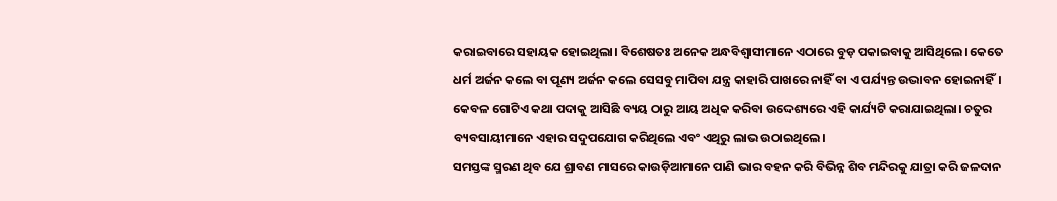କରାଇବାରେ ସହାୟକ ହୋଇଥିଲା। ବିଶେଷତଃ ଅନେକ ଅନ୍ଧବିଶ୍ୱାସୀମାନେ ଏଠାରେ ବୁଡ଼ ପକାଇବାକୁ ଆସିଥିଲେ। କେତେ ଧର୍ମ ଅର୍ଜନ କଲେ ବା ପୂଣ୍ୟ ଅର୍ଜନ କଲେ ସେସବୁ ମାପିବା ଯନ୍ତ୍ର କାହାରି ପାଖରେ ନାହିଁ ବା ଏ ପର୍ଯ୍ୟନ୍ତ ଉଦ୍ଭାବନ ହୋଇନାହିଁ। କେବଳ ଗୋଟିଏ କଥା ପଦାକୁ ଆସିଛି ବ୍ୟୟ ଠାରୁ ଆୟ ଅଧିକ କରିବା ଉଦ୍ଦେଶ୍ୟରେ ଏହି କାର୍ଯ୍ୟଟି କରାଯାଇଥିଲା। ଚତୁର ବ୍ୟବସାୟୀମାନେ ଏହାର ସଦୁପଯୋଗ କରିଥିଲେ ଏବଂ ଏଥିରୁ ଲାଭ ଉଠାଇଥିଲେ।
ସମସ୍ତଙ୍କ ସ୍ମରଣ ଥିବ ଯେ ଶ୍ରାବଣ ମାସରେ କାଉଡ଼ିଆମାନେ ପାଣି ଭାର ବହନ କରି ବିଭିନ୍ନ ଶିବ ମନ୍ଦିରକୁ ଯାତ୍ରା କରି ଜଳଦାନ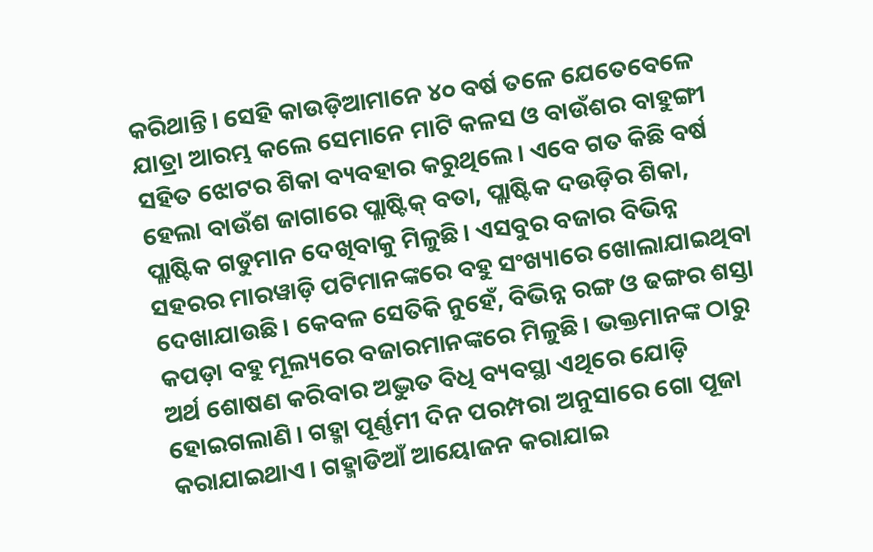କରିଥାନ୍ତି। ସେହି କାଉଡ଼ିଆମାନେ ୪୦ ବର୍ଷ ତଳେ ଯେତେବେଳେ ଯାତ୍ରା ଆରମ୍ଭ କଲେ ସେମାନେ ମାଟି କଳସ ଓ ବାଉଁଶର ବାହୁଙ୍ଗୀ ସହିତ ଝୋଟର ଶିକା ବ୍ୟବହାର କରୁଥିଲେ। ଏବେ ଗତ କିଛି ବର୍ଷ ହେଲା ବାଉଁଶ ଜାଗାରେ ପ୍ଲାଷ୍ଟିକ୍ ବତା, ପ୍ଲାଷ୍ଟିକ ଦଉଡ଼ିର ଶିକା, ପ୍ଲାଷ୍ଟିକ ଗଡୁମାନ ଦେଖିବାକୁ ମିଳୁଛି। ଏସବୁର ବଜାର ବିଭିନ୍ନ ସହରର ମାରୱାଡ଼ି ପଟିମାନଙ୍କରେ ବହୁ ସଂଖ୍ୟାରେ ଖୋଲାଯାଇଥିବା ଦେଖାଯାଉଛି। କେବଳ ସେତିକି ନୁହେଁ, ବିଭିନ୍ନ ରଙ୍ଗ ଓ ଢଙ୍ଗର ଶସ୍ତା କପଡ଼ା ବହୁ ମୂଲ୍ୟରେ ବଜାରମାନଙ୍କରେ ମିଳୁଛି। ଭକ୍ତମାନଙ୍କ ଠାରୁ ଅର୍ଥ ଶୋଷଣ କରିବାର ଅଦ୍ଭୁତ ବିଧି ବ୍ୟବସ୍ଥା ଏଥିରେ ଯୋଡ଼ି ହୋଇଗଲାଣି। ଗହ୍ମା ପୂର୍ଣ୍ଣମୀ ଦିନ ପରମ୍ପରା ଅନୁସାରେ ଗୋ ପୂଜା କରାଯାଇଥାଏ। ଗହ୍ମାଡିଆଁ ଆୟୋଜନ କରାଯାଇ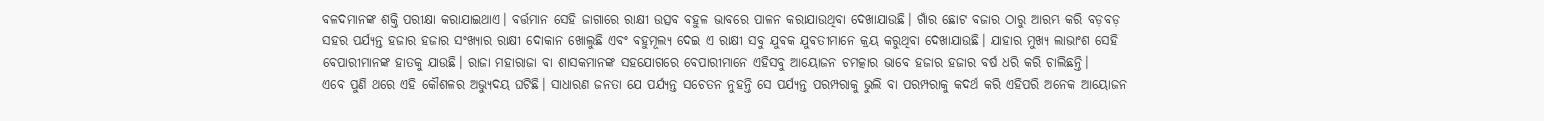ବଳଦମାନଙ୍କ ଶକ୍ତି ପରୀକ୍ଷା କରାଯାଇଥାଏ। ବର୍ତ୍ତମାନ ସେହି ଜାଗାରେ ରାକ୍ଷୀ ଉତ୍ସବ ବହୁଳ ଭାବରେ ପାଳନ କରାଯାଉଥିବା ଦେଖାଯାଉଛି। ଗାଁର ଛୋଟ ବଜାର ଠାରୁ ଆରମ୍ଭ କରି ବଡ଼ବଡ଼ ସହର ପର୍ଯ୍ୟନ୍ତ ହଜାର ହଜାର ସଂଖ୍ୟାର ରାକ୍ଷୀ ଦୋକାନ ଖୋଲୁଛି ଏବଂ ବହୁମୂଲ୍ୟ ଦେଇ ଏ ରାକ୍ଷୀ ସବୁ ଯୁବକ ଯୁବତୀମାନେ କ୍ରୟ କରୁଥିବା ଦେଖାଯାଉଛି। ଯାହାର ମୁଖ୍ୟ ଲାଭାଂଶ ସେହି ବେପାରୀମାନଙ୍କ ହାତକୁ ଯାଉଛି। ରାଜା ମହାରାଜା ବା ଶାସକମାନଙ୍କ ସହଯୋଗରେ ବେପାରୀମାନେ ଏହିସବୁ ଆୟୋଜନ ଚମତ୍କାର ଭାବେ ହଜାର ହଜାର ବର୍ଷ ଧରି କରି ଚାଲିଛନ୍ତି।
ଏବେ ପୁଣି ଥରେ ଏହି କୌଶଳର ଅଭ୍ୟୁଦୟ ଘଟିଛି। ସାଧାରଣ ଜନତା ଯେ ପର୍ଯ୍ୟନ୍ତ ସଚେତନ ନୁହନ୍ତି ସେ ପର୍ଯ୍ୟନ୍ତ ପରମ୍ପରାକୁ ଭୁଲି ବା ପରମ୍ପରାକୁ କଦର୍ଥ କରି ଏହିପରି ଅନେକ ଆୟୋଜନ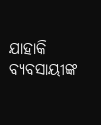ଯାହାକି ବ୍ୟବସାୟୀଙ୍କ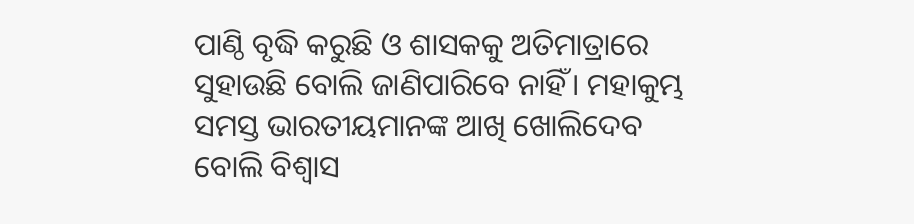ପାଣ୍ଠି ବୃଦ୍ଧି କରୁଛି ଓ ଶାସକକୁ ଅତିମାତ୍ରାରେ ସୁହାଉଛି ବୋଲି ଜାଣିପାରିବେ ନାହିଁ। ମହାକୁମ୍ଭ ସମସ୍ତ ଭାରତୀୟମାନଙ୍କ ଆଖି ଖୋଲିଦେବ ବୋଲି ବିଶ୍ୱାସ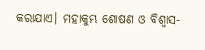କରାଯାଏ। ମହାକୁମ୍ଭ ଶୋଷଣ ଓ ବିଶ୍ୱାସ-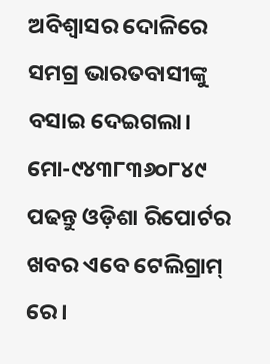ଅବିଶ୍ୱାସର ଦୋଳିରେ ସମଗ୍ର ଭାରତବାସୀଙ୍କୁ ବସାଇ ଦେଇଗଲା।
ମୋ-୯୪୩୮୩୬୦୮୪୯
ପଢନ୍ତୁ ଓଡ଼ିଶା ରିପୋର୍ଟର ଖବର ଏବେ ଟେଲିଗ୍ରାମ୍ ରେ।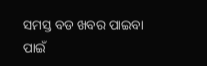ସମସ୍ତ ବଡ ଖବର ପାଇବା ପାଇଁ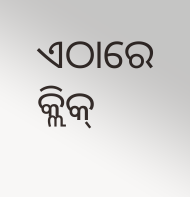ଏଠାରେ କ୍ଲିକ୍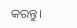କରନ୍ତୁ।